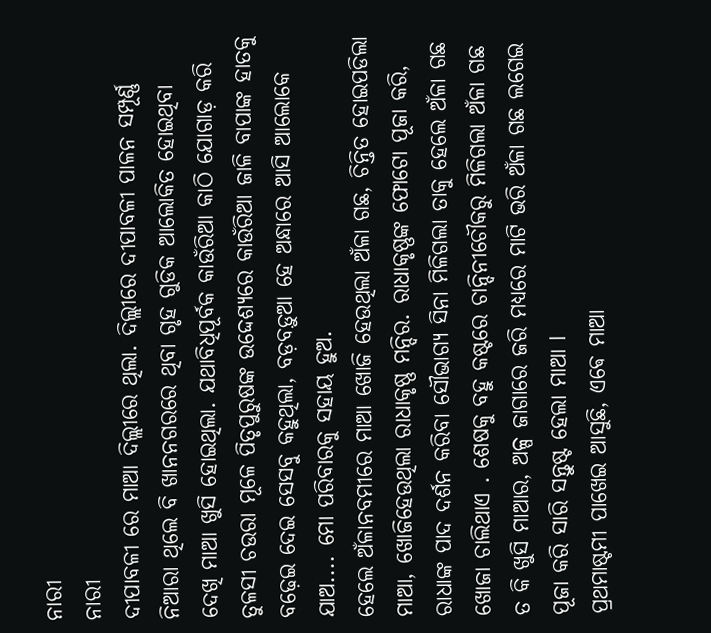ନାରୀ
ନାରୀ
ଦୀପାବଳୀ ରେ ମାଆ ଦିଲ୍ଲୀରେ ଥିଲା. ଦିଲ୍ଲୀରେ ଦୀପାବଳୀ ପାଳନ ସମ୍ପୂର୍ଣ୍ଣ ନିଆରା ଥିଲେ ବି ଖାନନଗରରେ ଥିବା ଗୃହ ଗୁଡିକ ଆଲୋକିତ ହୋଇଥିବା ଦେଖି ମାଆ ଖୁସି ହୋଇଥିଲା. ଯଥାବିଧିପୂର୍ବକ କାଉଁରିଆ କାଠି ଯୋଗାଡ଼ କରି ତୁଳସୀ ଚଉରା ମୂଳେ ପିତୃପୁରୁଷଙ୍କ ଉଦ୍ଦେଶ୍ୟରେ କାଉଁରିଆ ଜାଳି ବାପାଙ୍କ ହାତକୁ ବଢ଼େଇ ଦେଇ ସେସବୁ କହୁଥିଲା, ବଡ଼ବଡ଼ୁଆ ହେ ଅନ୍ଧାରେ ଆସି ଆଲୋକେ ଯାଅ.... ମୋ ପରିବାରକୁ ସହାୟ ହୁଅ.
ହେଲେ ଅଁଳାନବମୀରେ ମାଆ ଖୋଜି ହେଉଥିଲା ଅଁଳା ଗଛ, ଚିନ୍ତିତ ହୋଇପଡିଲା ମାଆ, ଖୋଜିହେଉଥିଲା ରାଧାକୃଷ୍ଣ ମନ୍ଦିର. ରାଧାକୃଷ୍ଣଙ୍କ ଫୋଟୋ ପୂଜା କରି, ରାଧାଙ୍କ ପାଦ ଦର୍ଶନ କରିବା ସୌଭାଗ୍ୟ ସିନା ମିଳିଗଲା ତାକୁ ହେଲେ ଅଁଳା ଗଛ ଖୋଜା ଚାଲିଥାଏ . ଶେଷକୁ ବହୁ କଷ୍ଟରେ ଚାନ୍ଦିନୀଚୌକରୁ ମିଳିଗଲା ଅଁଳା ଗଛ ତ କି ଖୁସି ମାଆର, ଅଳ୍ପ ଜାଗାରେ ଜରି ମଧ୍ୟରେ ମାଟି ଭରି ଅଁଳା ଗଛ ଲଗେଇ ପୂଜା କରି ସାରି ସନ୍ତୁଷ୍ଟ ହେଲା ମାଆ l
ପ୍ରଥମାଷ୍ଟମୀ ପାଖେଇ ଆସୁଛି, ଏଵେ ମାଆ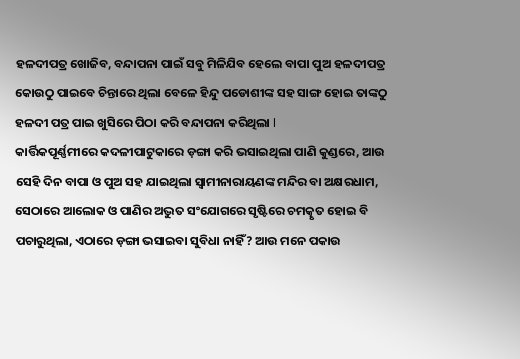ହଳଦୀପତ୍ର ଖୋଜିବ, ବନ୍ଦାପନା ପାଇଁ ସବୁ ମିଳିଯିବ ହେଲେ ବାପା ପୁଅ ହଳଦୀପତ୍ର କୋଉଠୁ ପାଇବେ ଚିନ୍ତାରେ ଥିଲା ବେଳେ ହିନ୍ଦୁ ପଡୋଶୀଙ୍କ ସହ ସାଙ୍ଗ ହୋଇ ତାଙ୍କଠୁ ହଳଦୀ ପତ୍ର ପାଇ ଖୁସିରେ ପିଠା କରି ବନ୍ଦାପନା କରିଥିଲା l
କାର୍ତ୍ତିକପୂର୍ଣ୍ଣମୀରେ କଦଳୀପାଟୁକାରେ ଡ଼ଙ୍ଗା କରି ଭସାଇଥିଲା ପାଣି କୁଣ୍ଡରେ, ଆଉ ସେହି ଦିନ ବାପା ଓ ପୁଅ ସହ ଯାଇଥିଲା ସ୍ୱାମୀନାରାୟଣଙ୍କ ମନ୍ଦିର ବା ଅକ୍ଷରଧାମ, ସେଠାରେ ଆଲୋକ ଓ ପାଣିର ଅଦ୍ଭୁତ ସଂଯୋଗରେ ସୃଷ୍ଟିରେ ଚମତ୍କୃତ ହୋଇ ବି ପଚାରୁଥିଲା, ଏଠାରେ ଡ଼ଙ୍ଗା ଭସାଇବା ସୁବିଧା ନାହିଁ? ଆଉ ମନେ ପକାଉ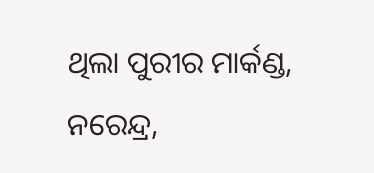ଥିଲା ପୁରୀର ମାର୍କଣ୍ଡ, ନରେନ୍ଦ୍ର,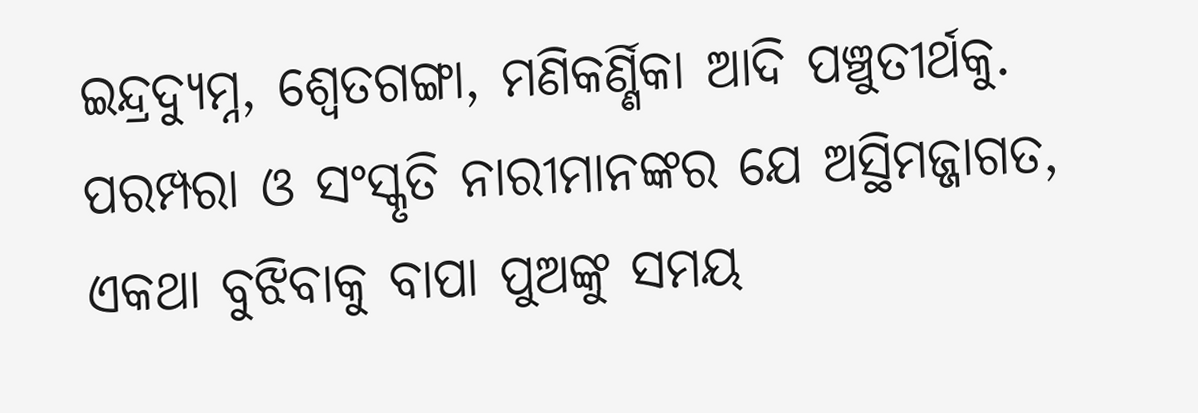ଇନ୍ଦ୍ରଦ୍ୟୁମ୍ନ, ଶ୍ଵେତଗଙ୍ଗା, ମଣିକର୍ଣ୍ଣିକା ଆଦି ପଞ୍ଚୁତୀର୍ଥକୁ. ପରମ୍ପରା ଓ ସଂସ୍କୃତି ନାରୀମାନଙ୍କର ଯେ ଅସ୍ଥିମଜ୍ଜାଗତ, ଏକଥା ବୁଝିବାକୁ ବାପା ପୁଅଙ୍କୁ ସମୟ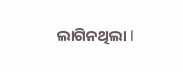ଲାଗିନଥିଲା l